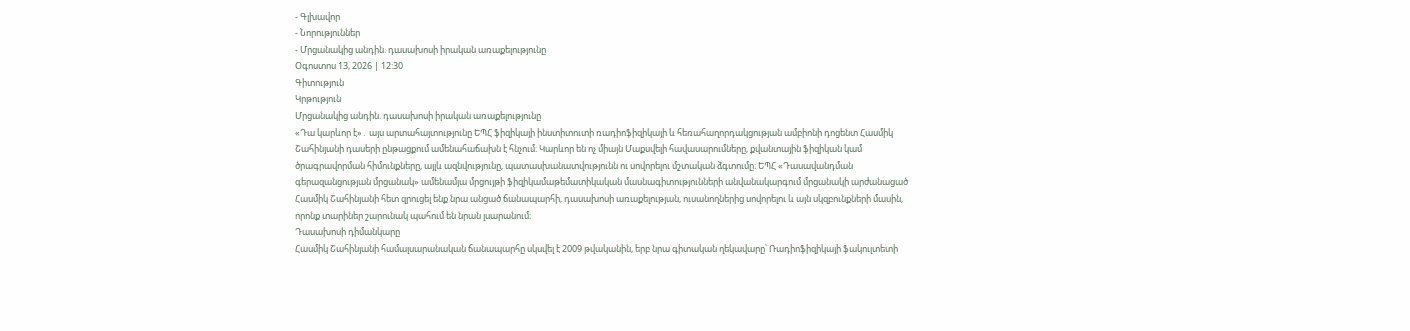- Գլխավոր
- Նորություններ
- Մրցանակից անդին. դասախոսի իրական առաքելությունը
Օգոստոս 13, 2026 | 12:30
Գիտություն
Կրթություն
Մրցանակից անդին. դասախոսի իրական առաքելությունը
«Դա կարևոր է»․ այս արտահայտությունը ԵՊՀ ֆիզիկայի ինստիտուտի ռադիոֆիզիկայի և հեռահաղորդակցության ամբիոնի դոցենտ Հասմիկ Շահինյանի դասերի ընթացքում ամենահաճախն է հնչում։ Կարևոր են ոչ միայն Մաքսվելի հավասարումները, քվանտային ֆիզիկան կամ ծրագրավորման հիմունքները, այլև ազնվությունը, պատասխանատվությունն ու սովորելու մշտական ձգտումը։ ԵՊՀ «Դասավանդման գերազանցության մրցանակ» ամենամյա մրցույթի ֆիզիկամաթեմատիկական մասնագիտությունների անվանակարգում մրցանակի արժանացած Հասմիկ Շահինյանի հետ զրուցել ենք նրա անցած ճանապարհի, դասախոսի առաքելության, ուսանողներից սովորելու և այն սկզբունքների մասին, որոնք տարիներ շարունակ պահում են նրան լսարանում։
Դասախոսի դիմանկարը
Հասմիկ Շահինյանի համալսարանական ճանապարհը սկսվել է 2009 թվականին, երբ նրա գիտական ղեկավարը՝ Ռադիոֆիզիկայի ֆակուլտետի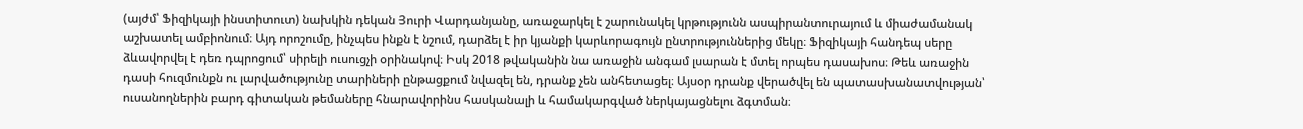(այժմ՝ Ֆիզիկայի ինստիտուտ) նախկին դեկան Յուրի Վարդանյանը, առաջարկել է շարունակել կրթությունն ասպիրանտուրայում և միաժամանակ աշխատել ամբիոնում։ Այդ որոշումը, ինչպես ինքն է նշում, դարձել է իր կյանքի կարևորագույն ընտրություններից մեկը։ Ֆիզիկայի հանդեպ սերը ձևավորվել է դեռ դպրոցում՝ սիրելի ուսուցչի օրինակով։ Իսկ 2018 թվականին նա առաջին անգամ լսարան է մտել որպես դասախոս։ Թեև առաջին դասի հուզմունքն ու լարվածությունը տարիների ընթացքում նվազել են, դրանք չեն անհետացել։ Այսօր դրանք վերածվել են պատասխանատվության՝ ուսանողներին բարդ գիտական թեմաները հնարավորինս հասկանալի և համակարգված ներկայացնելու ձգտման։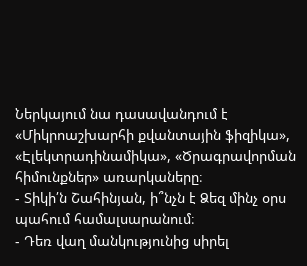Ներկայում նա դասավանդում է «Միկրոաշխարհի քվանտային ֆիզիկա», «Էլեկտրադինամիկա», «Ծրագրավորման հիմունքներ» առարկաները։
- Տիկի՛ն Շահինյան, ի՞նչն է Ձեզ մինչ օրս պահում համալսարանում։
- Դեռ վաղ մանկությունից սիրել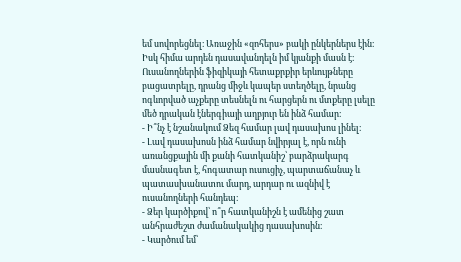եմ սովորեցնել։ Առաջին «զոհերս» բակի ընկերներս էին։ Իսկ հիմա արդեն դասավանդելն իմ կյանքի մասն է։ Ուսանողներին ֆիզիկայի հետաքրքիր երևույթները բացատրելը, դրանց միջև կապեր ստեղծելը, նրանց ոգևորված աչքերը տեսնելն ու հարցերն ու մտքերը լսելը մեծ դրական էներգիայի աղբյուր են ինձ համար։
- Ի՞նչ է նշանակում Ձեզ համար լավ դասախոս լինել։
- Լավ դասախոսն ինձ համար նվիրյալ է, որն ունի առանցքային մի քանի հատկանիշ՝ բարձրակարգ մասնագետ է, հոգատար ուսուցիչ, պարտաճանաչ և պատասխանատու մարդ, արդար ու ազնիվ է ուսանողների հանդեպ։
- Ձեր կարծիքով՝ ո՞ր հատկանիշն է ամենից շատ անհրաժեշտ ժամանակակից դասախոսին։
- Կարծում եմ՝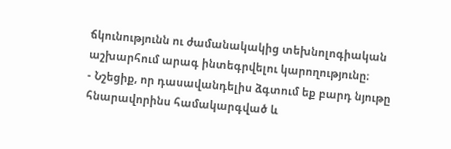ճկունությունն ու ժամանակակից տեխնոլոգիական աշխարհում արագ ինտեգրվելու կարողությունը։
- Նշեցիք, որ դասավանդելիս ձգտում եք բարդ նյութը հնարավորինս համակարգված և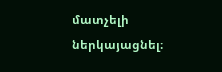մատչելի ներկայացնել։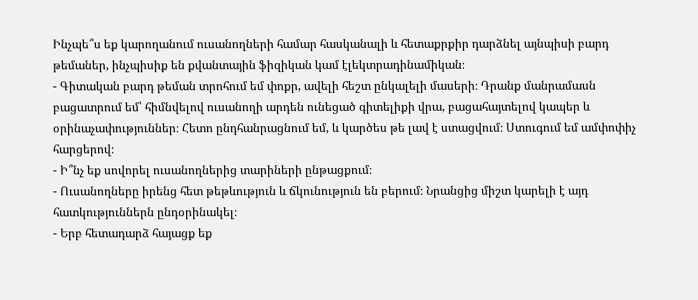Ինչպե՞ս եք կարողանում ուսանողների համար հասկանալի և հետաքրքիր դարձնել այնպիսի բարդ թեմաներ, ինչպիսիք են քվանտային ֆիզիկան կամ էլեկտրադինամիկան։
- Գիտական բարդ թեման տրոհում եմ փոքր, ավելի հեշտ ընկալելի մասերի։ Դրանք մանրամասն բացատրում եմ՝ հիմնվելով ուսանողի արդեն ունեցած գիտելիքի վրա, բացահայտելով կապեր և օրինաչափություններ։ Հետո ընդհանրացնում եմ, և կարծես թե լավ է ստացվում։ Ստուգում եմ ամփոփիչ հարցերով։
- Ի՞նչ եք սովորել ուսանողներից տարիների ընթացքում։
- Ուսանողները իրենց հետ թեթևություն և ճկունություն են բերում։ Նրանցից միշտ կարելի է այդ հատկություններն ընդօրինակել։
- Երբ հետադարձ հայացք եք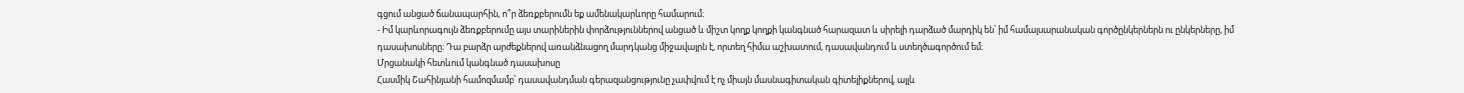գցում անցած ճանապարհին, ո՞ր ձեռքբերումն եք ամենակարևորը համարում։
- Իմ կարևորագույն ձեռքբերումը այս տարիներին փորձություններով անցած և միշտ կողք կողքի կանգնած հարազատ և սիրելի դարձած մարդիկ են՝ իմ համալսարանական գործընկերներն ու ընկերները, իմ դասախոսները։ Դա բարձր արժեքներով առանձնացող մարդկանց միջավայրն է, որտեղ հիմա աշխատում, դասավանդում և ստեղծագործում եմ։
Մրցանակի հետևում կանգնած դասախոսը
Հասմիկ Շահինյանի համոզմամբ՝ դասավանդման գերազանցությունը չափվում է ոչ միայն մասնագիտական գիտելիքներով, այլև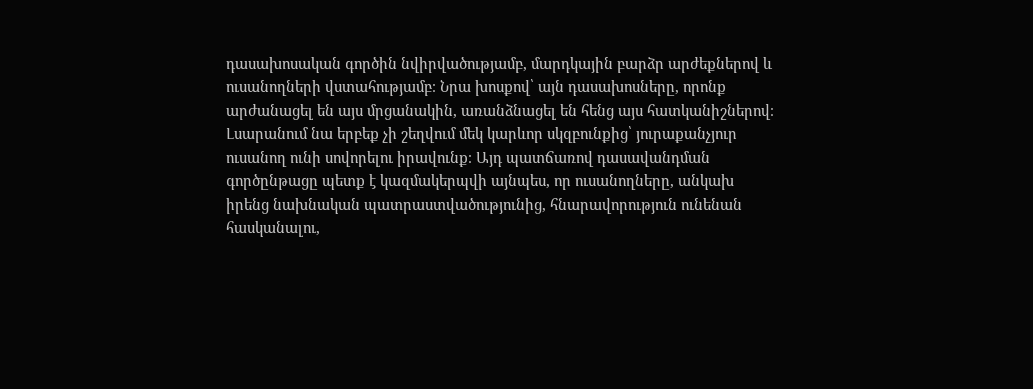դասախոսական գործին նվիրվածությամբ, մարդկային բարձր արժեքներով և ուսանողների վստահությամբ։ Նրա խոսքով՝ այն դասախոսները, որոնք արժանացել են այս մրցանակին, առանձնացել են հենց այս հատկանիշներով։ Լսարանում նա երբեք չի շեղվում մեկ կարևոր սկզբունքից՝ յուրաքանչյուր ուսանող ունի սովորելու իրավունք։ Այդ պատճառով դասավանդման գործընթացը պետք է կազմակերպվի այնպես, որ ուսանողները, անկախ իրենց նախնական պատրաստվածությունից, հնարավորություն ունենան հասկանալու,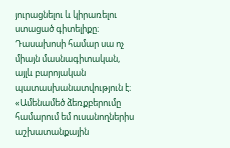յուրացնելու և կիրառելու ստացած գիտելիքը։ Դասախոսի համար սա ոչ միայն մասնագիտական, այլև բարոյական պատասխանատվություն է։
«Ամենամեծ ձեռքբերումը համարում եմ ուսանողներիս աշխատանքային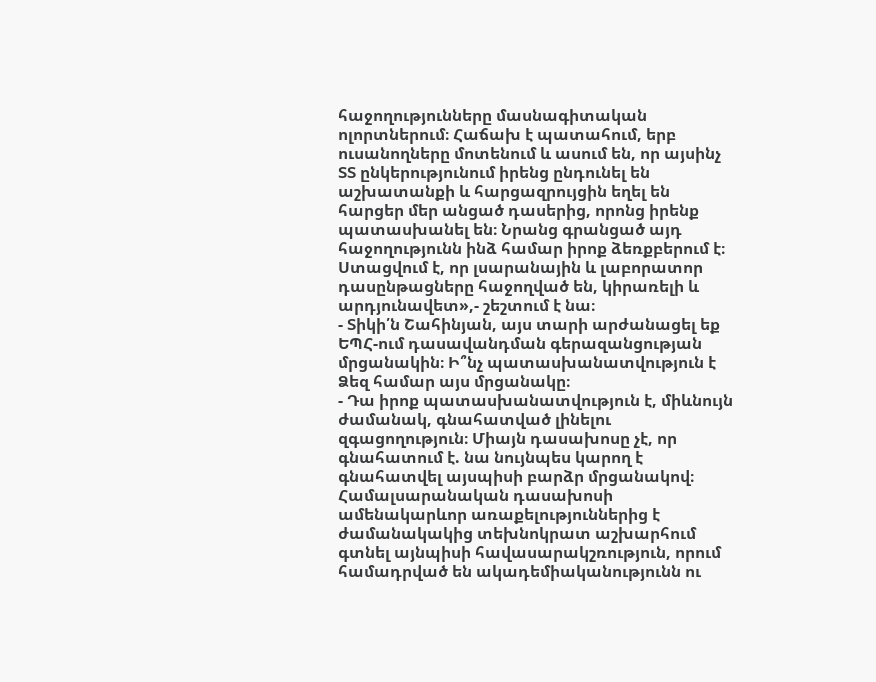հաջողությունները մասնագիտական ոլորտներում։ Հաճախ է պատահում, երբ ուսանողները մոտենում և ասում են, որ այսինչ ՏՏ ընկերությունում իրենց ընդունել են աշխատանքի և հարցազրույցին եղել են հարցեր մեր անցած դասերից, որոնց իրենք պատասխանել են։ Նրանց գրանցած այդ հաջողությունն ինձ համար իրոք ձեռքբերում է։ Ստացվում է, որ լսարանային և լաբորատոր դասընթացները հաջողված են, կիրառելի և արդյունավետ»,- շեշտում է նա։
- Տիկի՛ն Շահինյան, այս տարի արժանացել եք ԵՊՀ-ում դասավանդման գերազանցության մրցանակին։ Ի՞նչ պատասխանատվություն է Ձեզ համար այս մրցանակը։
- Դա իրոք պատասխանատվություն է, միևնույն ժամանակ, գնահատված լինելու զգացողություն։ Միայն դասախոսը չէ, որ գնահատում է. նա նույնպես կարող է գնահատվել այսպիսի բարձր մրցանակով։ Համալսարանական դասախոսի ամենակարևոր առաքելություններից է ժամանակակից տեխնոկրատ աշխարհում գտնել այնպիսի հավասարակշռություն, որում համադրված են ակադեմիականությունն ու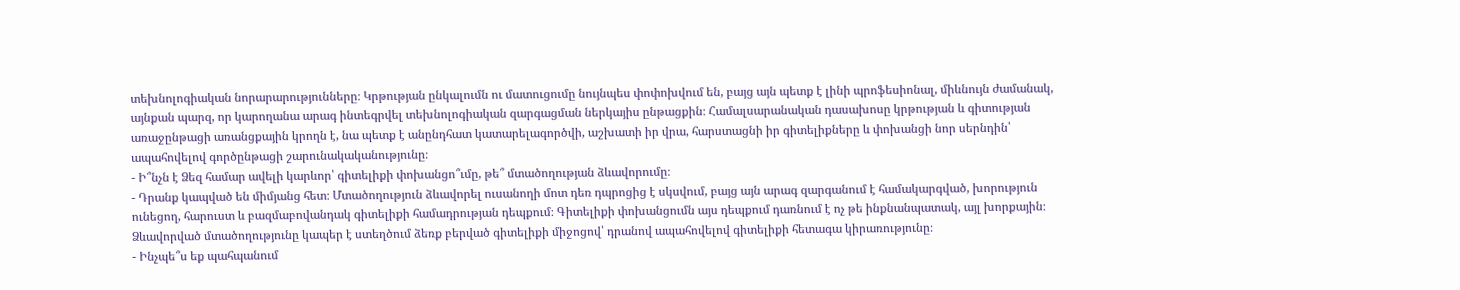տեխնոլոգիական նորարարությունները։ Կրթության ընկալումն ու մատուցումը նույնպես փոփոխվում են, բայց այն պետք է լինի պրոֆեսիոնալ, միևնույն ժամանակ, այնքան պարզ, որ կարողանա արագ ինտեգրվել տեխնոլոգիական զարգացման ներկայիս ընթացքին։ Համալսարանական դասախոսը կրթության և գիտության առաջընթացի առանցքային կրողն է, նա պետք է անընդհատ կատարելագործվի, աշխատի իր վրա, հարստացնի իր գիտելիքները և փոխանցի նոր սերնդին՝ ապահովելով գործընթացի շարունակականությունը։
- Ի՞նչն է Ձեզ համար ավելի կարևոր՝ գիտելիքի փոխանցո՞ւմը, թե՞ մտածողության ձևավորումը։
- Դրանք կապված են միմյանց հետ։ Մտածողություն ձևավորել ուսանողի մոտ դեռ դպրոցից է սկսվում, բայց այն արագ զարգանում է համակարգված, խորություն ունեցող, հարուստ և բազմաբովանդակ գիտելիքի համադրության դեպքում։ Գիտելիքի փոխանցումն այս դեպքում դառնում է ոչ թե ինքնանպատակ, այլ խորքային։ Ձևավորված մտածողությունը կապեր է ստեղծում ձեռք բերված գիտելիքի միջոցով՝ դրանով ապահովելով գիտելիքի հետագա կիրառությունը։
- Ինչպե՞ս եք պահպանում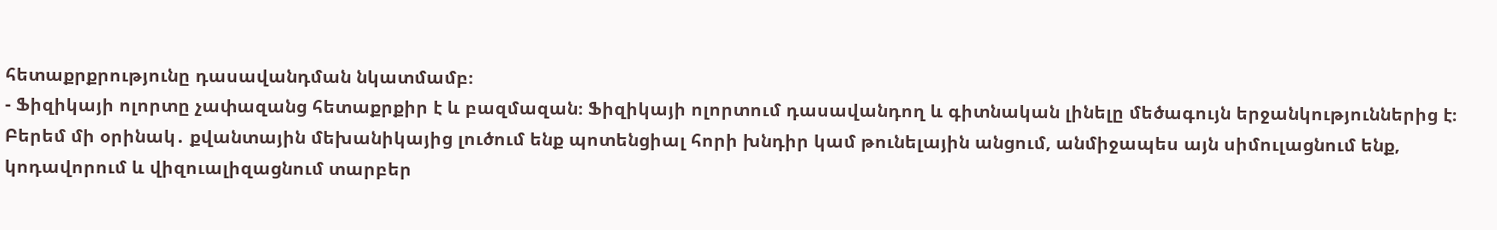հետաքրքրությունը դասավանդման նկատմամբ։
- Ֆիզիկայի ոլորտը չափազանց հետաքրքիր է և բազմազան։ Ֆիզիկայի ոլորտում դասավանդող և գիտնական լինելը մեծագույն երջանկություններից է։ Բերեմ մի օրինակ․ քվանտային մեխանիկայից լուծում ենք պոտենցիալ հորի խնդիր կամ թունելային անցում, անմիջապես այն սիմուլացնում ենք, կոդավորում և վիզուալիզացնում տարբեր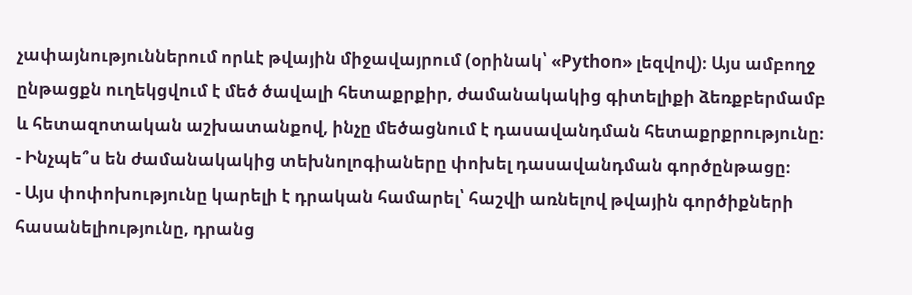չափայնություններում որևէ թվային միջավայրում (օրինակ՝ «Python» լեզվով)։ Այս ամբողջ ընթացքն ուղեկցվում է մեծ ծավալի հետաքրքիր, ժամանակակից գիտելիքի ձեռքբերմամբ և հետազոտական աշխատանքով, ինչը մեծացնում է դասավանդման հետաքրքրությունը։
- Ինչպե՞ս են ժամանակակից տեխնոլոգիաները փոխել դասավանդման գործընթացը։
- Այս փոփոխությունը կարելի է դրական համարել՝ հաշվի առնելով թվային գործիքների հասանելիությունը, դրանց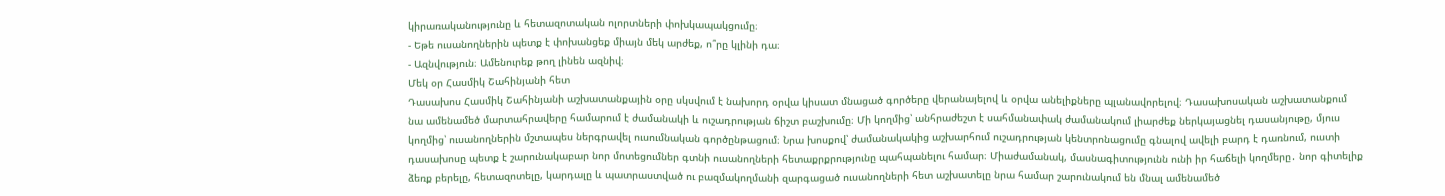կիրառականությունը և հետազոտական ոլորտների փոխկապակցումը։
- Եթե ուսանողներին պետք է փոխանցեք միայն մեկ արժեք, ո՞րը կլինի դա։
- Ազնվություն։ Ամենուրեք թող լինեն ազնիվ։
Մեկ օր Հասմիկ Շահինյանի հետ
Դասախոս Հասմիկ Շահինյանի աշխատանքային օրը սկսվում է նախորդ օրվա կիսատ մնացած գործերը վերանայելով և օրվա անելիքները պլանավորելով։ Դասախոսական աշխատանքում նա ամենամեծ մարտահրավերը համարում է ժամանակի և ուշադրության ճիշտ բաշխումը։ Մի կողմից՝ անհրաժեշտ է սահմանափակ ժամանակում լիարժեք ներկայացնել դասանյութը, մյուս կողմից՝ ուսանողներին մշտապես ներգրավել ուսումնական գործընթացում։ Նրա խոսքով՝ ժամանակակից աշխարհում ուշադրության կենտրոնացումը գնալով ավելի բարդ է դառնում, ուստի դասախոսը պետք է շարունակաբար նոր մոտեցումներ գտնի ուսանողների հետաքրքրությունը պահպանելու համար։ Միաժամանակ, մասնագիտությունն ունի իր հաճելի կողմերը․ նոր գիտելիք ձեռք բերելը, հետազոտելը, կարդալը և պատրաստված ու բազմակողմանի զարգացած ուսանողների հետ աշխատելը նրա համար շարունակում են մնալ ամենամեծ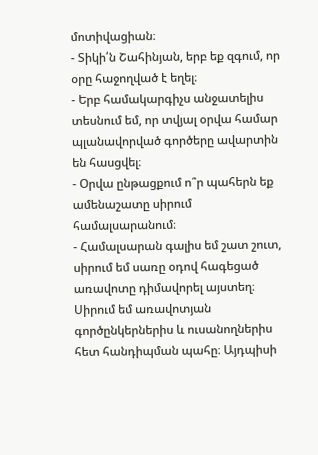մոտիվացիան։
- Տիկի՛ն Շահինյան, երբ եք զգում, որ օրը հաջողված է եղել։
- Երբ համակարգիչս անջատելիս տեսնում եմ, որ տվյալ օրվա համար պլանավորված գործերը ավարտին են հասցվել։
- Օրվա ընթացքում ո՞ր պահերն եք ամենաշատը սիրում համալսարանում։
- Համալսարան գալիս եմ շատ շուտ, սիրում եմ սառը օդով հագեցած առավոտը դիմավորել այստեղ։ Սիրում եմ առավոտյան գործընկերներիս և ուսանողներիս հետ հանդիպման պահը։ Այդպիսի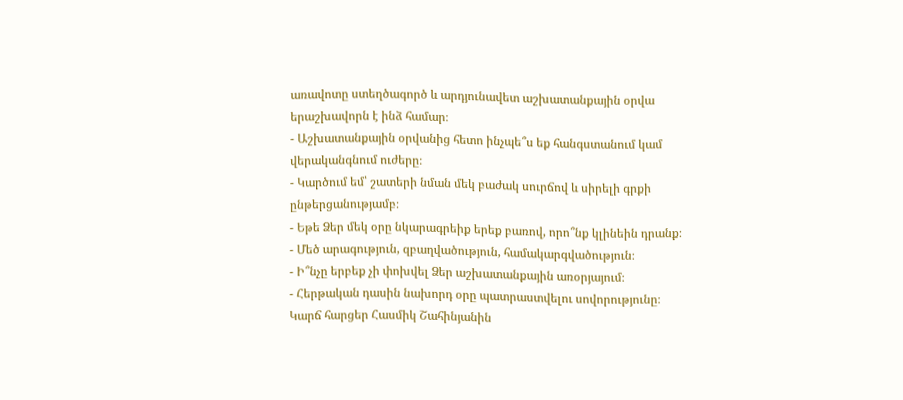առավոտը ստեղծագործ և արդյունավետ աշխատանքային օրվա երաշխավորն է ինձ համար։
- Աշխատանքային օրվանից հետո ինչպե՞ս եք հանգստանում կամ վերականգնում ուժերը։
- Կարծում եմ՝ շատերի նման մեկ բաժակ սուրճով և սիրելի գրքի ընթերցանությամբ։
- Եթե Ձեր մեկ օրը նկարագրեիք երեք բառով, որո՞նք կլինեին դրանք։
- Մեծ արագություն, զբաղվածություն, համակարգվածություն։
- Ի՞նչը երբեք չի փոխվել Ձեր աշխատանքային առօրյայում։
- Հերթական դասին նախորդ օրը պատրաստվելու սովորությունը։
Կարճ հարցեր Հասմիկ Շահինյանին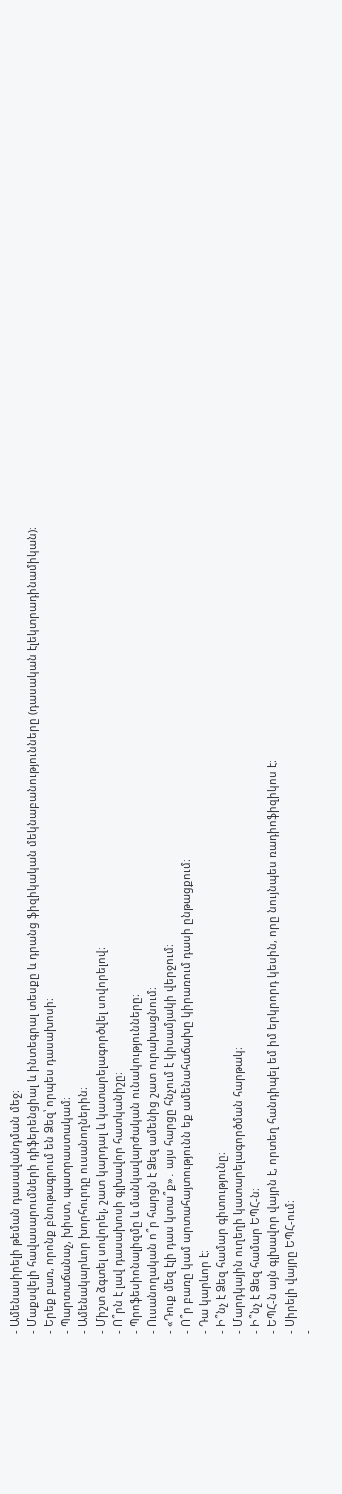- Ամենասիրելի թեման դասավանդման մեջ։
- Մաքսվելի հավասարումների դիֆերենցիալ և ինտեգրալ տեսքը և դրանց ֆիզիկական մեկնաբանությունները (դասական էլեկտրադինամիկան)։
- Երեք բառ, որոնք բնութագրում են Ձեզ՝ որպես դասախոսի։
- Պարտաճանաչ, խիստ, պատրաստակամ։
- Ամենակարևոր խորհուրդը ուսանողներին։
- Միշտ ձգտել սովորել, շատ կարդալ և կատարելագործվել սովորելով։
- Ո՞րն է լավ դասախոսի գլխավոր հատկանիշը։
- Պրոֆեսիոնալիզմը և մանկավարժական ունակությունները։
- Ուսանողական ո՞ր հարցն է Ձեզ ամենից շատ ուրախացնում։
- «Դուք մեզ էլի դաս կտա՞ք»․ այս հարցը հնչում է կիսամյակի վերջում։
- Ո՞ր բառը կամ արտահայտությունն եք ամենահաճախը կիրառում դասի ընթացքում։
- Դա կարևոր է։
- Ի՞նչ է Ձեզ համար գիտությունը։
- Մարդկային ուղեղի կատարելագործման հարթակ։
- Ի՞նչ է Ձեզ համար ԵՊՀ-ն։
- ԵՊՀ-ն այն գլխավոր վայրն է, որտեղ հանդիպել եմ իմ երկրորդ կեսին, որը նույնպես ռադիոֆիզիկոս է։
- Սիրելի վայրը ԵՊՀ-ում։
-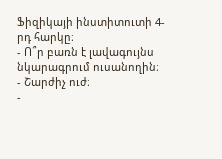Ֆիզիկայի ինստիտուտի 4-րդ հարկը։
- Ո՞ր բառն է լավագույնս նկարագրում ուսանողին։
- Շարժիչ ուժ։
-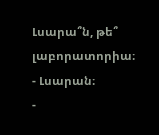Լսարա՞ն, թե՞ լաբորատորիա։
- Լսարան։
-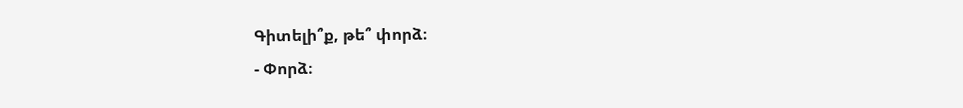Գիտելի՞ք, թե՞ փորձ։
- Փորձ։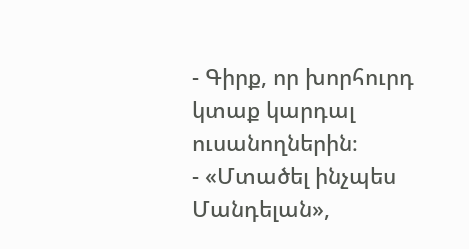- Գիրք, որ խորհուրդ կտաք կարդալ ուսանողներին։
- «Մտածել ինչպես Մանդելան»,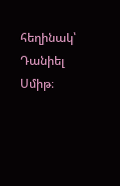հեղինակ՝ Դանիել Սմիթ։